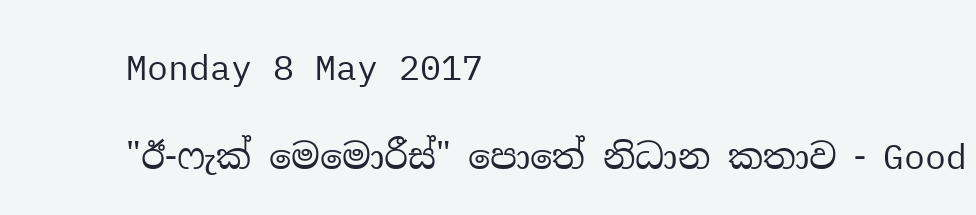Monday 8 May 2017

"ඊ-ෆැක් මෙමොරීස්" පොතේ නිධාන කතාව - Good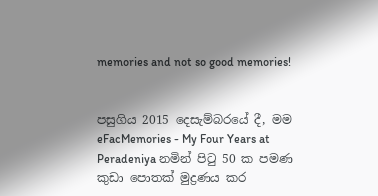memories and not so good memories!


පසුගිය 2015 දෙසැම්බරයේ දී, මම eFacMemories - My Four Years at Peradeniya නමින් පිටු 50 ක පමණ කුඩා පොතක් මුද්‍රණය කර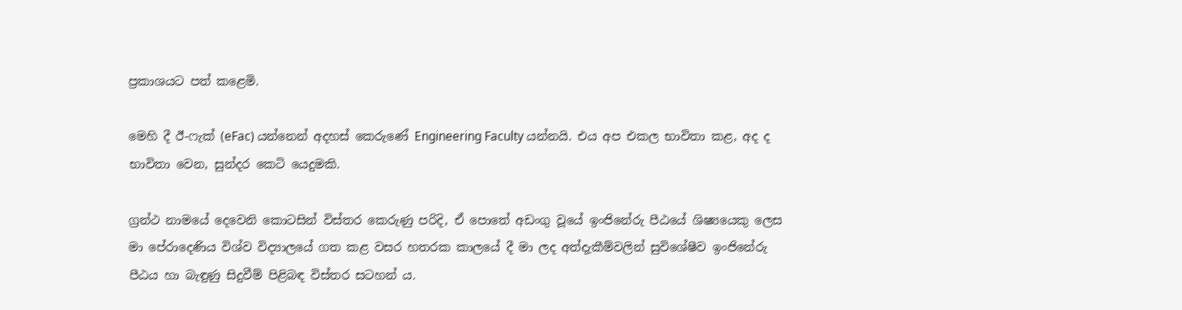ප්‍රකාශයට පත් කළෙමි.

මෙහි දී ඊ-ෆැක් (eFac) යන්නෙන් අදහස් කෙරුණේ Engineering Faculty යන්නයි. එය අප එකල භාවිතා කළ, අද ද භාවිතා වෙන, සුන්දර කෙටි යෙදුමකි.

ග්‍රන්ථ නාමයේ දෙවෙනි කොටසින් විස්තර කෙරුණු පරිදි, ඒ පොතේ අඩංගු වූයේ ඉංජිනේරු පීඨයේ ශිෂ්‍යයෙකු ලෙස මා පේරාදෙණිය විශ්ව විද්‍යාලයේ ගත කළ වසර හතරක කාලයේ දී මා ලද අත්දැකීම්වලින් සුවිශේෂීව ඉංජිනේරු පීඨය හා බැඳුණු සිදුවීම් පිළිබඳ විස්තර සටහන් ය.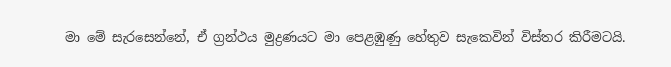මා මේ සැරසෙන්නේ, ඒ ග්‍රන්ථය මුද්‍රණයට මා පෙළඹුණු හේතුව සැකෙවින් විස්තර කිරීමටයි.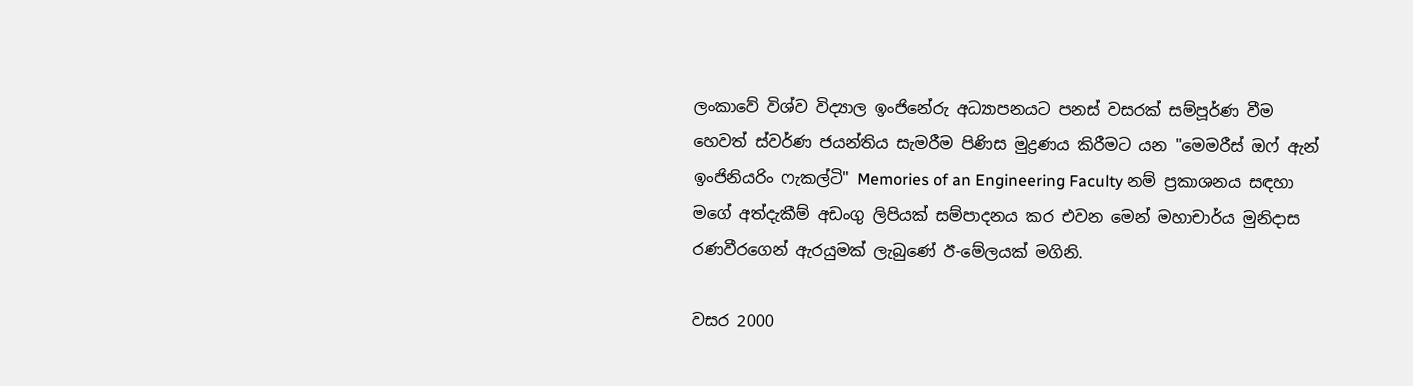ලංකාවේ විශ්ව විද්‍යාල ඉංජිනේරු අධ්‍යාපනයට පනස් වසරක් සම්පූර්ණ වීම හෙවත් ස්වර්ණ ජයන්තිය සැමරීම පිණිස මුද්‍රණය කිරීමට යන "මෙමරීස් ඔෆ් ඇන් ඉංජිනියරිං ෆැකල්ටි" Memories of an Engineering Faculty නම් ප්‍රකාශනය සඳහා මගේ අත්දැකීම් අඩංගු ලිපියක් සම්පාදනය කර එවන මෙන් මහාචාර්ය මුනිදාස රණවීරගෙන් ඇරයුමක් ලැබුණේ ඊ-මේලයක් මගිනි.

වසර 2000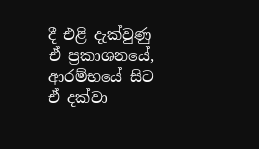දී එළි දැක්වුණු ඒ ප්‍රකාශනයේ, ආරම්භයේ සිට ඒ දක්වා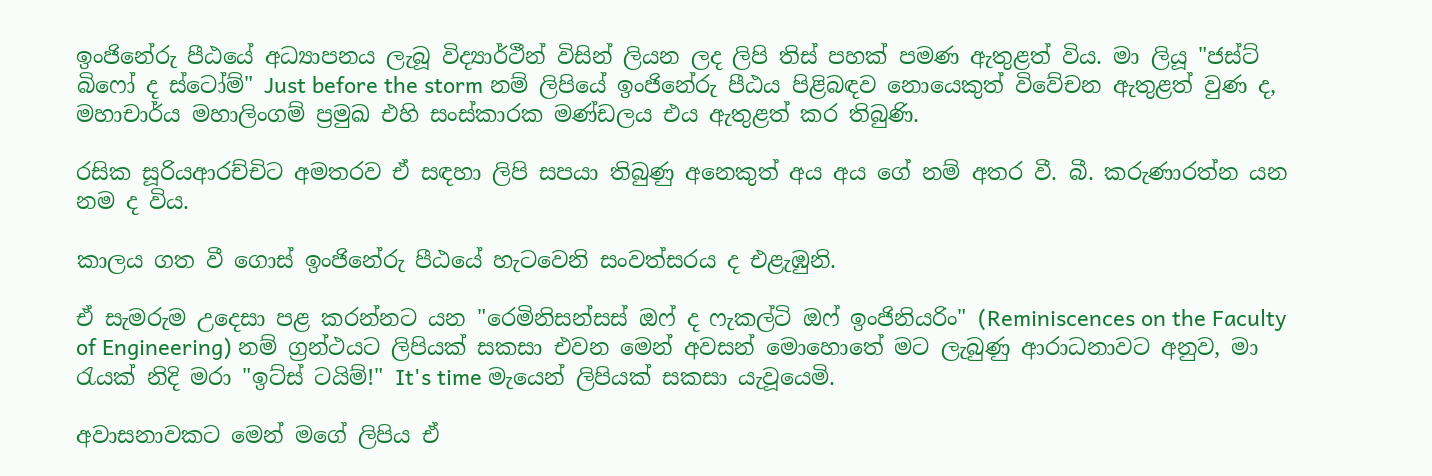ඉංජිනේරු පීඨයේ අධ්‍යාපනය ලැබූ විද්‍යාර්ථීන් විසින් ලියන ලද ලිපි තිස් පහක් පමණ ඇතුළත් විය. මා ලියූ "ජස්ට් බිෆෝ ද ස්ටෝම්" Just before the storm නම් ලිපියේ ඉංජිනේරු පීඨය පිළිබඳව නොයෙකුත් විවේචන ඇතුළත් වුණ ද, මහාචාර්ය මහාලිංගම් ප්‍රමුඛ එහි සංස්කාරක මණ්ඩලය එය ඇතුළත් කර තිබුණි.

රසික සූරියආරච්චිට අමතරව ඒ සඳහා ලිපි සපයා තිබුණු අනෙකුත් අය අය ගේ නම් අතර වී. බී. කරුණාරත්න යන නම ද විය.

කාලය ගත වී ගොස් ඉංජිනේරු පීඨයේ හැටවෙනි සංවත්සරය ද එළැඹුනි.

ඒ සැමරුම උදෙසා පළ කරන්නට යන "රෙමිනිසන්සස් ඔෆ් ද ෆැකල්ටි ඔෆ් ඉංජිනියරිං" (Reminiscences on the Faculty of Engineering) නම් ග්‍රන්ථයට ලිපියක් සකසා එවන මෙන් අවසන් මොහොතේ මට ලැබුණු ආරාධනාවට අනුව, මා රැයක් නිදි මරා "ඉට්ස් ටයිම්!" It's time මැයෙන් ලිපියක් සකසා යැවූයෙමි.

අවාසනාවකට මෙන් මගේ ලිපිය ඒ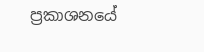ප්‍රකාශනයේ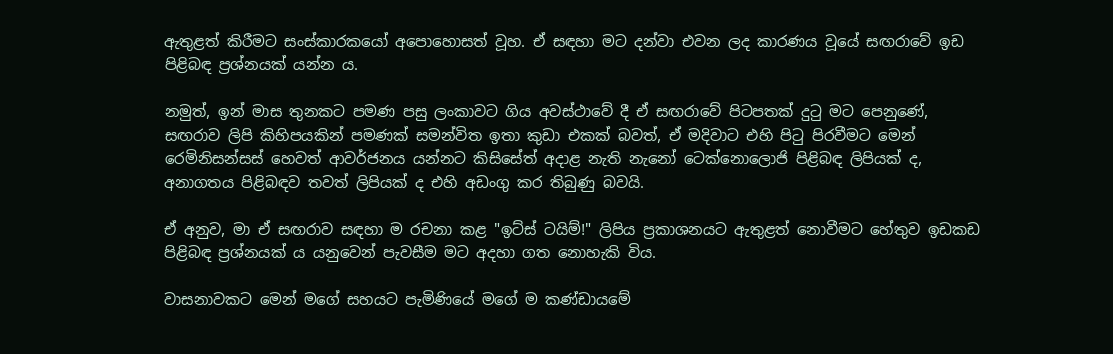ඇතුළත් කිරීමට සංස්කාරකයෝ අපොහොසත් වූහ. ඒ සඳහා මට දන්වා එවන ලද කාරණය වූයේ සඟරාවේ ඉඩ පිළිබඳ ප්‍රශ්නයක් යන්න ය.

නමුත්, ඉන් මාස තුනකට පමණ පසු ලංකාවට ගිය අවස්ථාවේ දී ඒ සඟරාවේ පිටපතක් දුටු මට පෙනුණේ, සඟරාව ලිපි කිහිපයකින් පමණක් සමන්විත ඉතා කුඩා එකක් බවත්, ඒ මදිවාට එහි පිටු පිරවීමට මෙන් රෙමිනිසන්සස් හෙවත් ආවර්ජනය යන්නට කිසිසේත් අදාළ නැති නැනෝ ටෙක්නොලොජි පිළිබඳ ලිපියක් ද, අනාගතය පිළිබඳව තවත් ලිපියක් ද එහි අඩංගු කර තිබුණු බවයි.

ඒ අනුව, මා ඒ සඟරාව සඳහා ම රචනා කළ "ඉට්ස් ටයිම්!" ලිපිය ප්‍රකාශනයට ඇතුළත් නොවීමට හේතුව ඉඩකඩ පිළිබඳ ප්‍රශ්නයක් ය යනුවෙන් පැවසීම මට අදහා ගත නොහැකි විය.

වාසනාවකට මෙන් මගේ සහයට පැමිණියේ මගේ ම කණ්ඩායමේ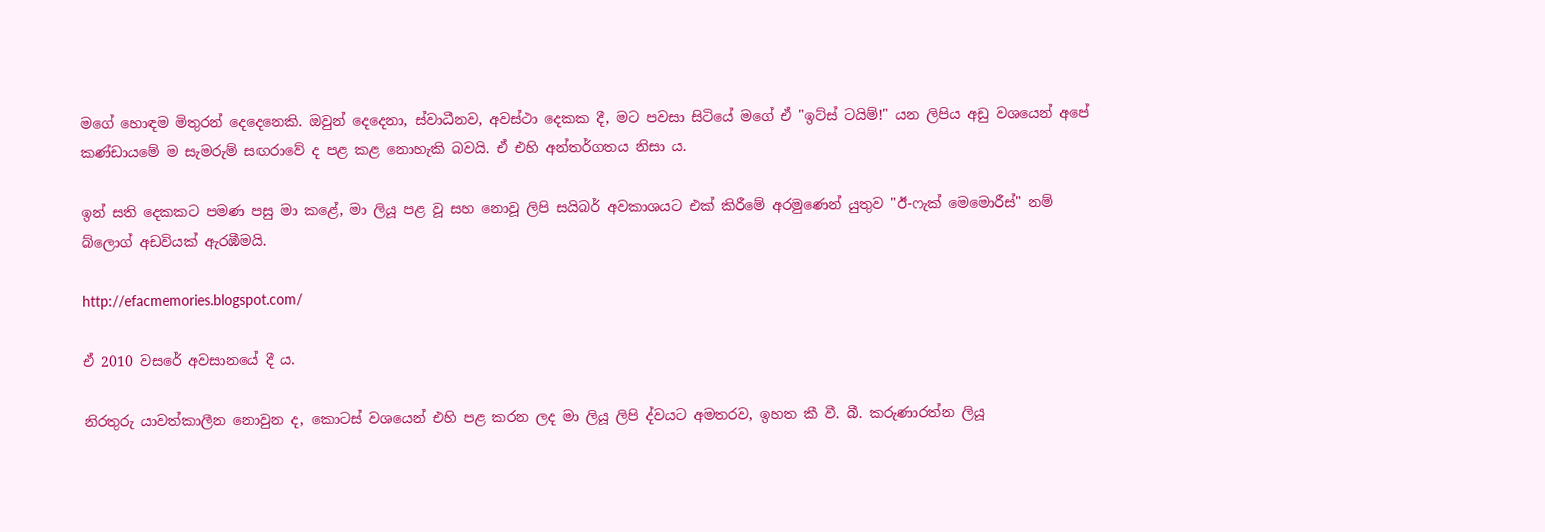මගේ හොඳම මිතුරන් දෙදෙනෙකි. ඔවුන් දෙදෙනා, ස්වාධීනව, අවස්ථා දෙකක දී, මට පවසා සිටියේ මගේ ඒ "ඉට්ස් ටයිම්!" යන ලිපිය අඩු වශයෙන් අපේ කණ්ඩායමේ ම සැමරුම් සඟරාවේ ද පළ කළ නොහැකි බවයි. ඒ එහි අන්තර්ගතය නිසා ය.

ඉන් සති දෙකකට පමණ පසු මා කළේ, මා ලියූ පළ වූ සහ නොවූ ලිපි සයිබර් අවකාශයට එක් කිරීමේ අරමුණෙන් යුතුව "ඊ-ෆැක් මෙමොරීස්" නම් බ්ලොග් අඩවියක් ඇරඹීමයි.

http://efacmemories.blogspot.com/

ඒ 2010 වසරේ අවසානයේ දී ය.

නිරතුරු යාවත්කාලීන නොවුන ද, කොටස් වශයෙන් එහි පළ කරන ලද මා ලියූ ලිපි ද්වයට අමතරව, ඉහත කී වී. බී. කරුණාරත්න ලියූ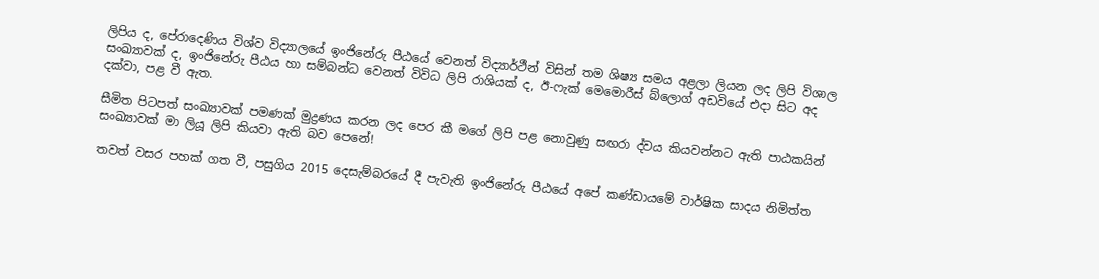ලිපිය ද, පේරාදෙණිය විශ්ව විද්‍යාලයේ ඉංජිනේරු පීඨයේ වෙනත් විද්‍යාර්ථීන් විසින් තම ශිෂ්‍ය සමය අළලා ලියන ලද ලිපි විශාල සංඛ්‍යාවක් ද, ඉංජිනේරු පීඨය හා සම්බන්ධ වෙනත් විවිධ ලිපි රාශියක් ද, ඊ-ෆැක් මෙමොරීස් බ්ලොග් අඩවියේ එදා සිට අද දක්වා, පළ වී ඇත.

සීමිත පිටපත් සංඛ්‍යාවක් පමණක් මුද්‍රණය කරන ලද පෙර කී මගේ ලිපි පළ නොවුණු සඟරා ද්වය කියවන්නට ඇති පාඨකයින් සංඛ්‍යාවක් මා ලියූ ලිපි කියවා ඇති බව පෙනේ!

තවත් වසර පහක් ගත වී, පසුගිය 2015 දෙසැම්බරයේ දී පැවැති ඉංජිනේරු පීඨයේ අපේ කණ්ඩායමේ වාර්ෂික සාදය නිමිත්ත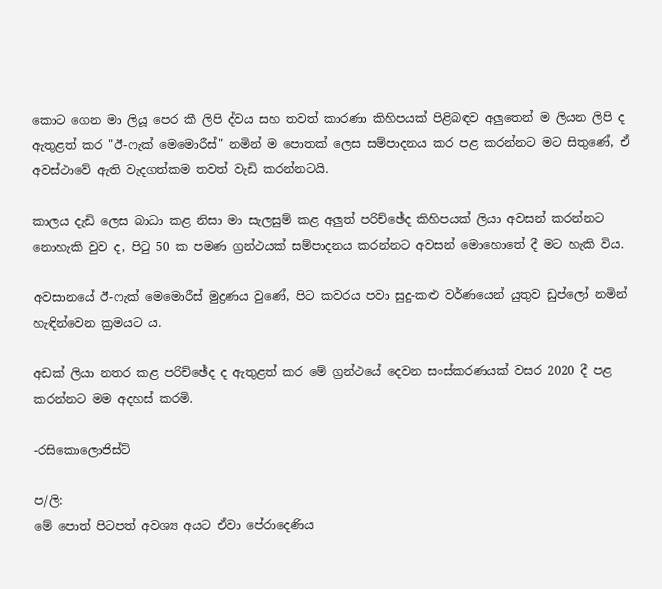කොට ගෙන මා ලියූ පෙර කී ලිපි ද්වය සහ තවත් කාරණා කිහිපයක් පිළිබඳව අලුතෙන් ම ලියන ලිපි ද ඇතුළත් කර "ඊ-ෆැක් මෙමොරීස්" නමින් ම පොතක් ලෙස සම්පාදනය කර පළ කරන්නට මට සිතුණේ, ඒ අවස්ථාවේ ඇති වැදගත්කම තවත් වැඩි කරන්නටයි.

කාලය දැඩි ලෙස බාධා කළ නිසා මා සැලසුම් කළ අලුත් පරිච්ඡේද කිහිපයක් ලියා අවසන් කරන්නට නොහැකි වුව ද, පිටු 50 ක පමණ ග්‍රන්ථයක් සම්පාදනය කරන්නට අවසන් මොහොතේ දී මට හැකි විය.

අවසානයේ ඊ-ෆැක් මෙමොරීස් මුද්‍රණය වුණේ, පිට කවරය පවා සුදු-කළු වර්ණයෙන් යුතුව ඩුප්ලෝ නමින් හැඳින්වෙන ක්‍රමයට ය.

අඩක් ලියා නතර කළ පරිච්ඡේද ද ඇතුළත් කර මේ ග්‍රන්ථයේ දෙවන සංස්කරණයක් වසර 2020 දී පළ කරන්නට මම අදහස් කරමි.

-රසිකොලොජිස්ට්

ප/ලි:
මේ පොත් පිටපත් අවශ්‍ය අයට ඒවා පේරාදෙණිය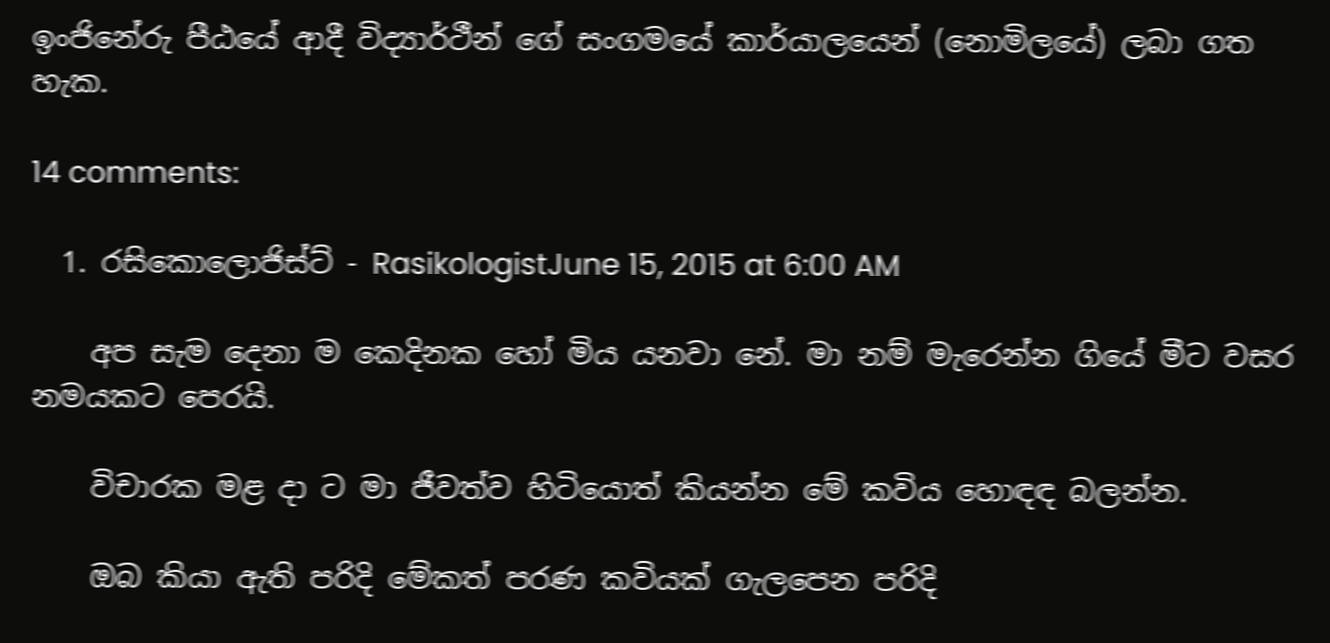ඉංජිනේරු පීඨයේ ආදී විද්‍යාර්ථීන් ගේ සංගමයේ කාර්යාලයෙන් (නොමිලයේ) ලබා ගත හැක.

14 comments:

  1. රසිකොලොජිස්ට් - RasikologistJune 15, 2015 at 6:00 AM

    අප සැම දෙනා ම කෙදිනක හෝ මිය යනවා නේ. මා නම් මැරෙන්න ගියේ මීට වසර නමයකට පෙරයි.

    විචාරක මළ දා ට මා ජීවත්ව හිටියොත් කියන්න මේ කවිය හොඳඳ බලන්න.

    ඔබ කියා ඇති පරිදි මේකත් පරණ කවියක් ගැලපෙන පරිදි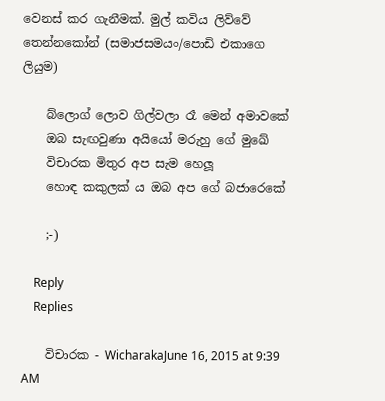වෙනස් කර ගැනීමක්. මුල් කවිය ලිව්වේ තෙන්නකෝන් (සමාජසමයං/පොඩි එකාගෙ ලියුම)

    බ්ලොග් ලොව ගිල්වලා රෑ මෙන් අමාවකේ
    ඔබ සැඟවුණා අයියෝ මරුහු ගේ මුඛේ
    විචාරක මිතුර අප සැම හෙලූ
    හොඳ කකුලක් ය ඔබ අප ගේ බජාරෙකේ

    ;-)

    Reply
    Replies

    විචාරක - WicharakaJune 16, 2015 at 9:39 AM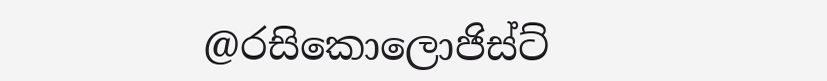@රසිකොලොජිස්ට්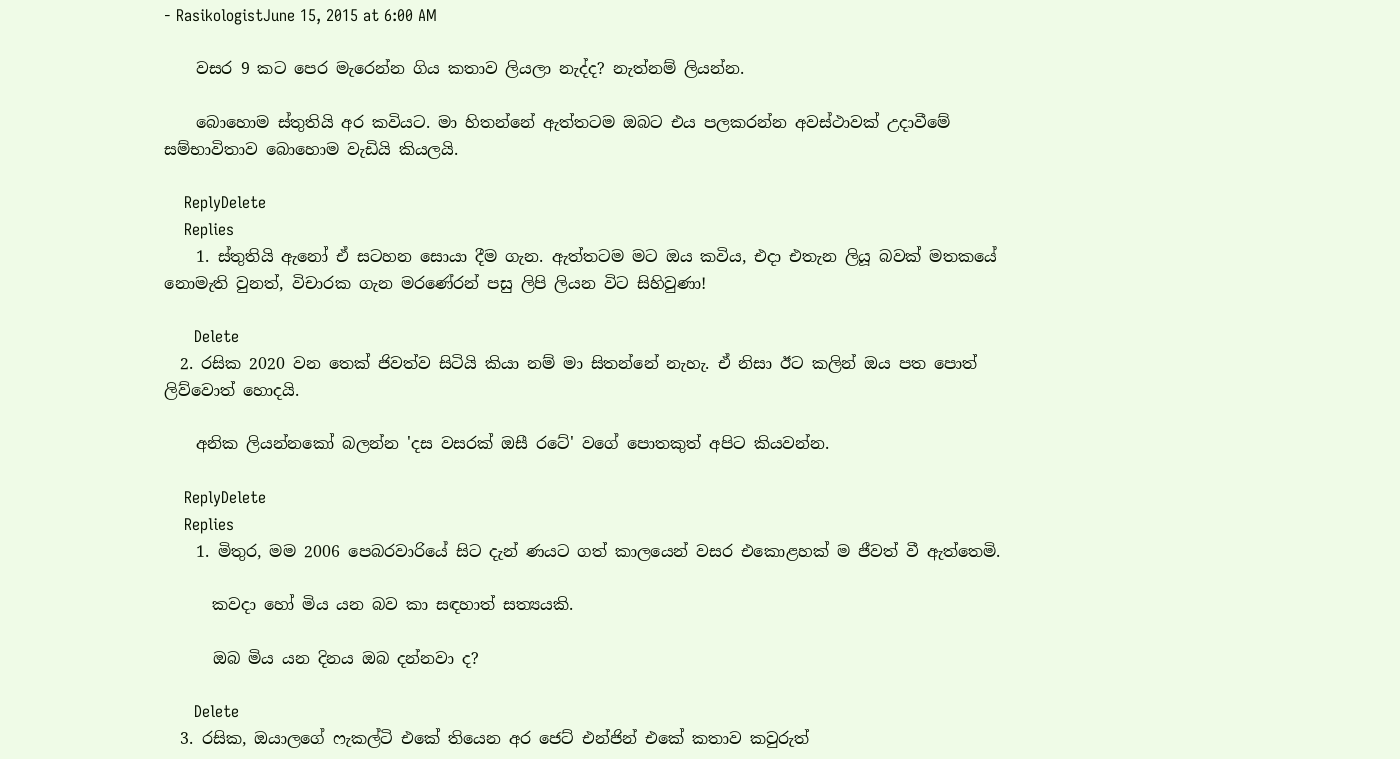- RasikologistJune 15, 2015 at 6:00 AM

    වසර 9 කට පෙර මැරෙන්න ගිය කතාව ලියලා නැද්ද? නැත්නම් ලියන්න.

    බොහොම ස්තුතියි අර කවියට. මා හිතන්නේ ඇත්තටම ඔබට එය පලකරන්න අවස්ථාවක් උදාවීමේ සම්භාවිතාව බොහොම වැඩියි කියලයි.

    ReplyDelete
    Replies
    1. ස්තුතියි ඇනෝ ඒ සටහන සොයා දීම ගැන. ඇත්තටම මට ඔය කවිය, එදා එතැන ලියූ බවක් මතකයේ නොමැති වුනත්, විචාරක ගැන මරණේ‍රන් පසු ලිපි ලියන විට සිහිවුණා!

      Delete
  2. රසික 2020 වන තෙක් ජිවත්ව සිටියි කියා නම් මා සිතන්නේ නැහැ. ඒ නිසා ඊට කලින් ඔය පත පොත් ලිව්වොත් හොදයි.

    අනික ලියන්නකෝ බලන්න 'දස වසරක් ඔසී රටේ' වගේ පොතකුත් අපිට කියවන්න.

    ReplyDelete
    Replies
    1. මිතුර, මම 2006 පෙබරවාරියේ සිට දැන් ණයට ගත් කාලයෙන් වසර එකොළහක් ම ජීවත් වී ඇත්තෙමි.

      කවදා හෝ මිය යන බව කා සඳහාත් සත්‍යයකි.

      ඔබ මිය යන දිනය ඔබ දන්නවා ද?

      Delete
  3. රසික, ඔයාලගේ ෆැකල්ටි එකේ තියෙන අර ජෙට් එන්ජින් එකේ කතාව කවුරුත්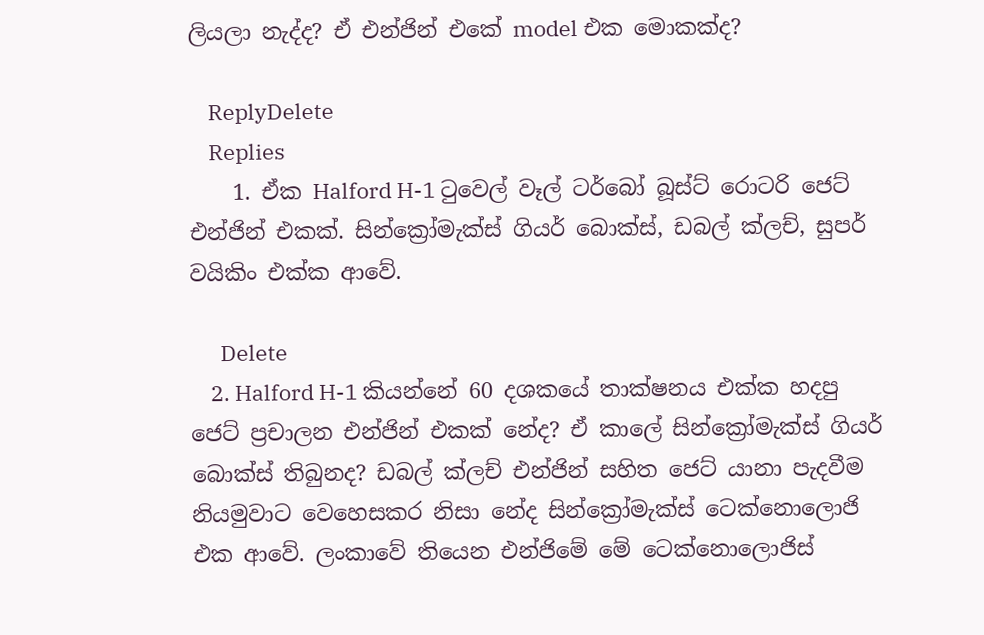ලියලා නැද්ද? ඒ එන්ජින් එකේ model එක මොකක්ද?

    ReplyDelete
    Replies
    1. ඒක Halford H-1 ටුවෙල් වෑල් ටර්බෝ බූස්ට් රොටරි ජෙට් එන්ජින් එකක්. සින්ක්‍රෝමැක්ස් ගියර් බොක්ස්, ඩබල් ක්ලච්, සුපර් වයිකිං එක්ක ආවේ.

      Delete
    2. Halford H-1 කියන්නේ 60 දශකයේ තාක්ෂනය එක්ක හදපු ජෙට් ප්‍රචාලන එන්ජින් එකක් නේද? ඒ කාලේ සින්ක්‍රෝමැක්ස් ගියර් බොක්ස් තිබුනද? ඩබල් ක්ලච් එන්ජින් සහිත ජෙට් යානා පැදවීම නියමුවාට වෙහෙසකර නිසා නේද සින්ක්‍රෝමැක්ස් ටෙක්නොලොජි එක ආවේ. ලංකාවේ තියෙන එන්ජිමේ මේ ටෙක්නොලොජිස්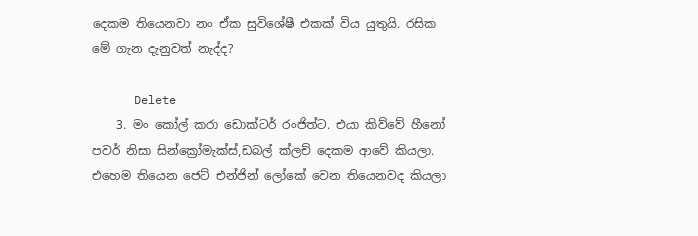දෙකම තියෙනවා නං ඒක සුවිශේෂී එකක් විය යුතුයි. රසික මේ ගැන දැනුවත් නැද්ද?

      Delete
    3. මං කෝල් කරා ඩොක්ටර් රංජිත්ට. එයා කිව්වේ හීනෝ පවර් නිසා සින්ක්‍රෝමැක්ස්,ඩබල් ක්ලච් දෙකම ආවේ කියලා. එහෙම තියෙන ජෙට් එන්ජින් ලෝකේ වෙන තියෙනවද කියලා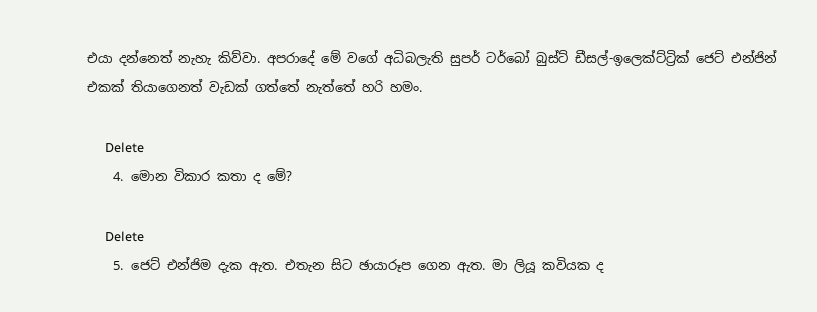එයා දන්නෙත් නැහැ කිව්වා. අපරාදේ මේ වගේ අධිබලැති සුපර් ටර්බෝ බුස්ට් ඩීසල්-ඉලෙක්ට්‍ට්‍රික් ජෙට් එන්ජින් එකක් තියාගෙනත් වැඩක් ගත්තේ නැත්තේ හරි හමං.

      Delete
    4. මොන විකාර කතා ද මේ?

      Delete
    5. ජෙට් එන්ජිම දැක ඇත. එතැන සිට ඡායාරූප ගෙන ඇත. මා ලියූ කවියක ද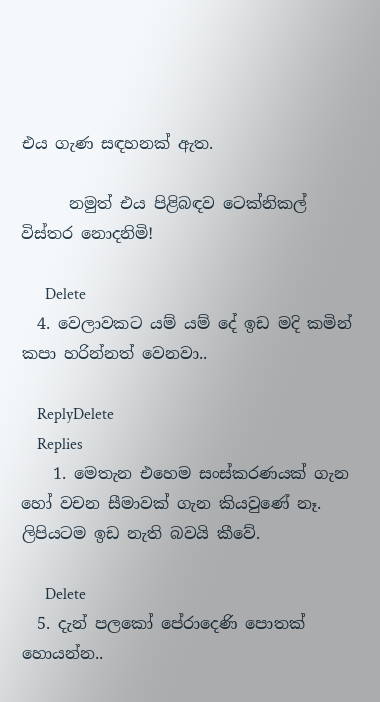එය ගැණ සඳහනක් ඇත.

      නමුත් එය පිළිබඳව ටෙක්නිකල් විස්තර නොදනිමි!

      Delete
  4. වෙලාවකට යම් යම් දේ ඉඩ මදි කමින් කපා හරින්නත් වෙනවා..

    ReplyDelete
    Replies
    1. මෙතැන එහෙම සංස්කරණයක් ගැන හෝ වචන සීමාවක් ගැන කියවුණේ නෑ. ලිපියටම ඉඩ නැති බවයි කීවේ.

      Delete
  5. දැන් පලකෝ පේරාදෙණි පොතක් හොයන්න..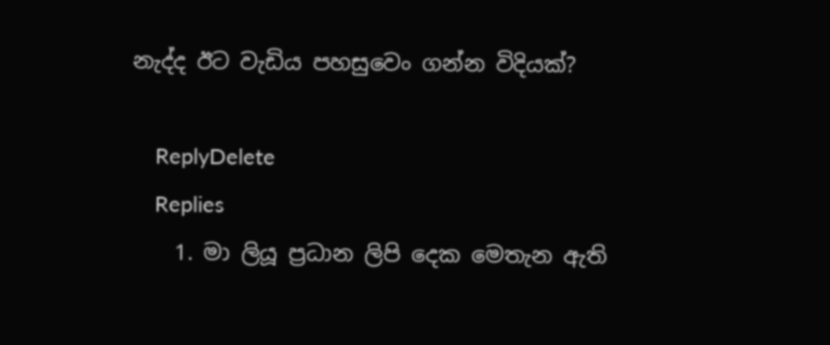නැද්ද ඊට වැඩිය පහසුවෙං ගන්න විදියක්?

    ReplyDelete
    Replies
    1. මා ලියූ ප්‍රධාන ලිපි දෙක මෙතැන ඇති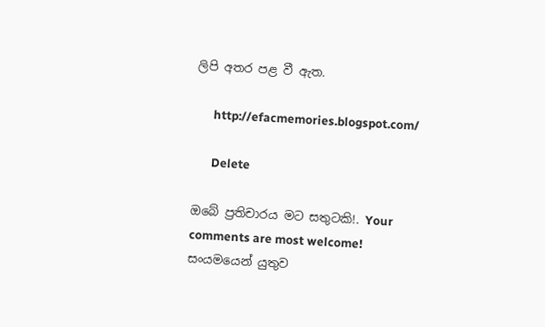ලිපි අතර පළ වී ඇත.

      http://efacmemories.blogspot.com/

      Delete

ඔබේ ප්‍රතිචාරය මට සතුටකි!. Your comments are most welcome!
සංයමයෙන් යුතුව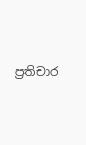ප්‍රතිචාර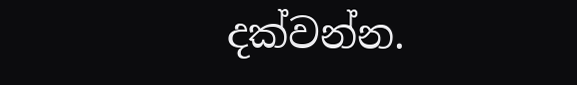දක්වන්න.